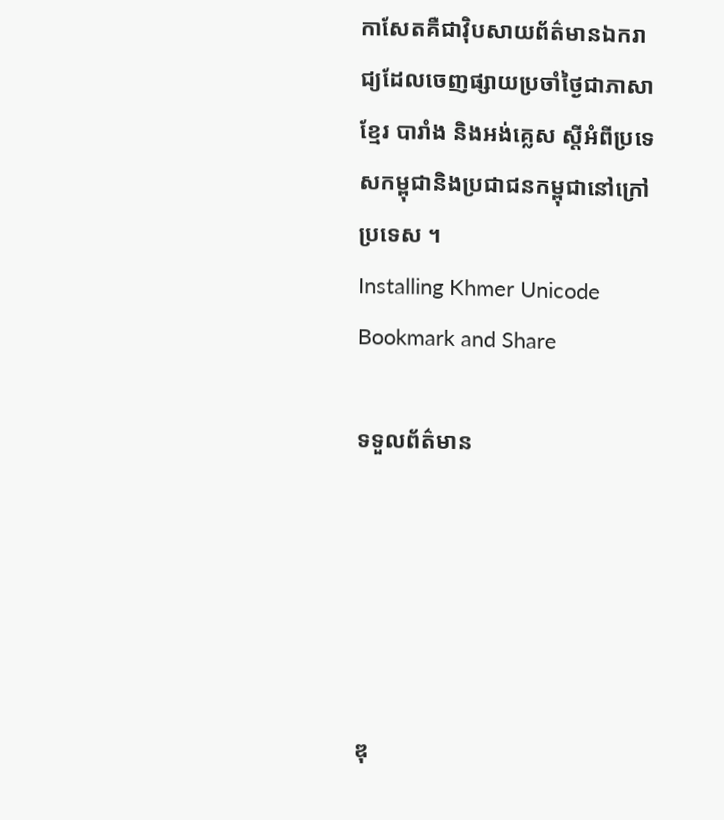កាសែតគឺជាវ៉ិបសាយព័ត៌មានឯករាជ្យដែលចេញផ្សាយប្រចាំថ្ងៃជាភាសាខ្មែរ បារាំង និងអង់គ្លេស ស្តីអំពីប្រទេសកម្ពុជានិងប្រជាជនកម្ពុជានៅក្រៅប្រទេស ។
Installing Khmer Unicode
Bookmark and Share

ទទួលព័ត៌មាន





ឌុ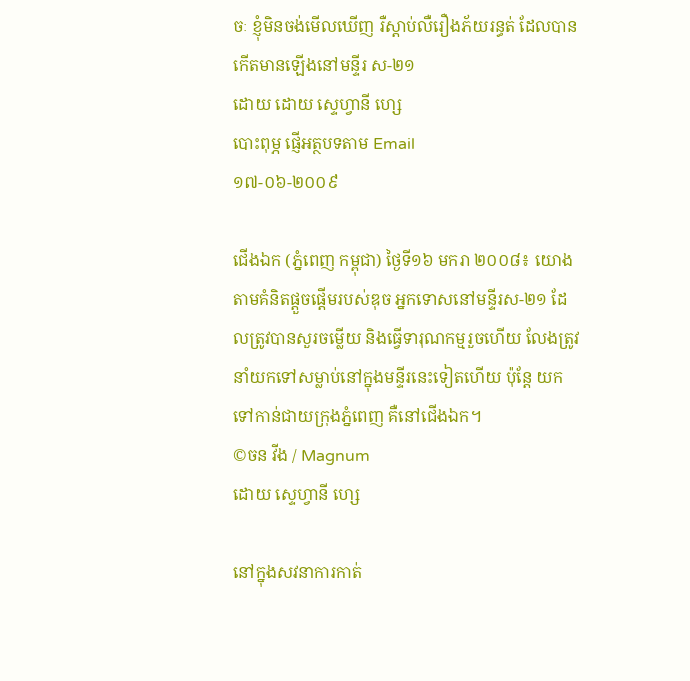ចៈ ខ្ញុំមិនចង់មើលឃើញ រឺស្តាប់លឺរឿងភ័យរន្ធត់ ដែលបានកើតមានឡើងនៅមន្ទីរ ស-២១
ដោយ ដោយ ស្ទេហ្វានី ហ្សេ
បោះពុម្ភ ផ្ញើអត្ថបទតាម Email
១៧-០៦-២០០៩

ជើងឯក (ភ្នំពេញ កម្ពុជា) ថ្ងៃទី១៦ មករា ២០០៨៖ យោងតាមគំនិតផ្តួចផ្តើមរបស់ឌុច អ្នកទោសនៅមន្ទីរស-២១ ដែលត្រូវបានសួរចម្លើយ និងធ្វើទារុណកម្មរួចហើយ លែងត្រូវនាំយកទៅសម្លាប់នៅក្នុងមន្ទីរនេះទៀតហើយ ប៉ុន្តែ យកទៅកាន់ជាយក្រុងភ្នំពេញ គឺនៅជើងឯក។
©ចន វីង / Magnum
ដោយ ស្ទេហ្វានី ហ្សេ

នៅក្នុងសវនាការកាត់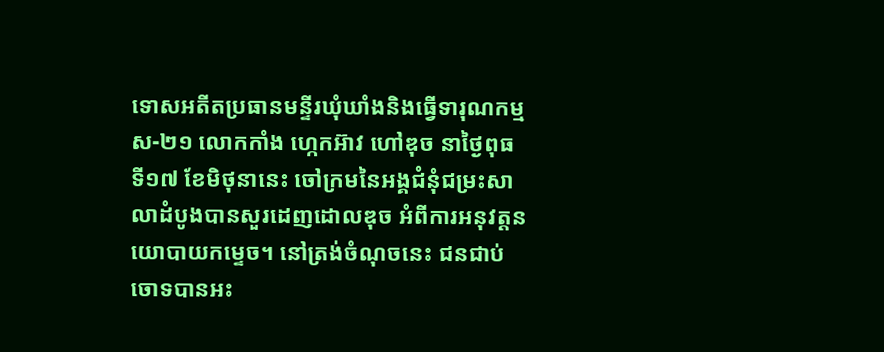ទោសអតីតប្រធានមន្ទីរឃុំឃាំងនិងធ្វើទារុណកម្ម ស-២១ លោកកាំង ហ្កេកអ៊ាវ ហៅឌុច នាថ្ងៃពុធ ទី១៧ ខែមិថុនានេះ ចៅក្រមនៃអង្គជំនុំជម្រះសាលាដំបូងបានសួរដេញដោលឌុច អំពីការអនុវត្តនយោបាយកម្ទេច។ នៅត្រង់ចំណុចនេះ ជនជាប់ចោទបានអះ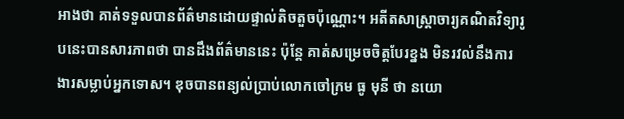អាងថា គាត់ទទួលបានព័ត៌មានដោយផ្ទាល់តិចតួចប៉ុណ្ណោះ។ អតីតសាស្ត្រាចារ្យគណិតវិទ្យារូបនេះបានសារភាពថា បានដឹងព័ត៌មាននេះ ប៉ុន្តែ គាត់សម្រេចចិត្តបែរខ្នង មិនរវល់នឹងការងារសម្លាប់អ្នកទោស។ ឌុចបានពន្យល់ប្រាប់លោកចៅក្រម ធូ មុនី ថា នយោ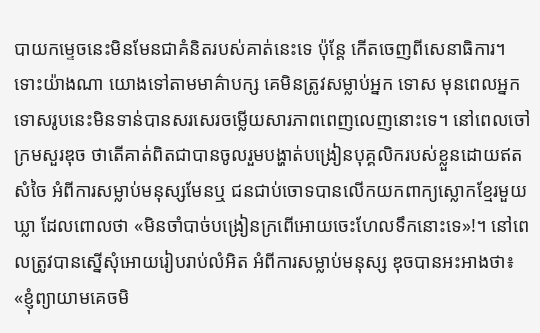បាយកម្ទេចនេះមិនមែនជាគំនិតរបស់គាត់នេះទេ ប៉ុន្តែ កើតចេញពីសេនាធិការ។ ទោះយ៉ាងណា យោងទៅតាមមាគ៌ាបក្ស គេមិនត្រូវសម្លាប់អ្នក ទោស មុនពេលអ្នកទោសរូបនេះមិនទាន់បានសរសេរចម្លើយសារភាពពេញលេញនោះទេ។ នៅពេលចៅក្រមសួរឌុច ថាតើគាត់ពិតជាបានចូលរួមបង្ហាត់បង្រៀនបុគ្គលិករបស់ខ្លួនដោយឥតសំចៃ អំពីការសម្លាប់មនុស្សមែនឬ ជនជាប់ចោទបានលើកយកពាក្យស្លោកខ្មែរមួយឃ្លា ដែលពោលថា «មិនចាំបាច់បង្រៀនក្រពើអោយចេះហែលទឹកនោះទេ»!។ នៅពេលត្រូវបានស្នើសុំអោយរៀបរាប់លំអិត អំពីការសម្លាប់មនុស្ស ឌុចបានអះអាងថា៖ «ខ្ញុំព្យាយាមគេចមិ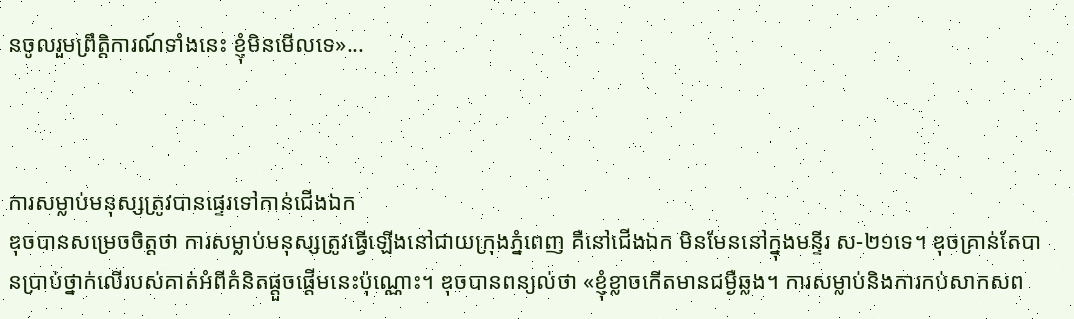នចូលរួមព្រឹត្តិការណ៍ទាំងនេះ ខ្ញុំមិនមើលទេ»...



ការសម្លាប់មនុស្សត្រូវបានផ្ទេរទៅកាន់ជើងឯក
ឌុចបានសម្រេចចិត្តថា ការសម្លាប់មនុស្សត្រូវធ្វើឡើងនៅជាយក្រុងភ្នំពេញ គឺនៅជើងឯក មិនមែននៅក្នុងមន្ទីរ ស-២១ទេ។ ឌុចគ្រាន់តែបានប្រាប់ថ្នាក់លើរបស់គាត់អំពីគំនិតផ្តួចផ្តើមនេះប៉ុណ្ណោះ។ ឌុចបានពន្យល់ថា «ខ្ញុំខ្លាចកើតមានជម្ងឺឆ្លង។ ការសម្លាប់និងការកប់សាកសព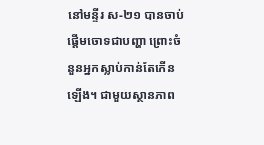នៅមន្ទីរ ស-២១ បានចាប់ផ្តើមចោទជាបញ្ហា ព្រោះចំនួនអ្នកស្លាប់កាន់តែកើនឡើង។ ជាមួយស្ថានភាព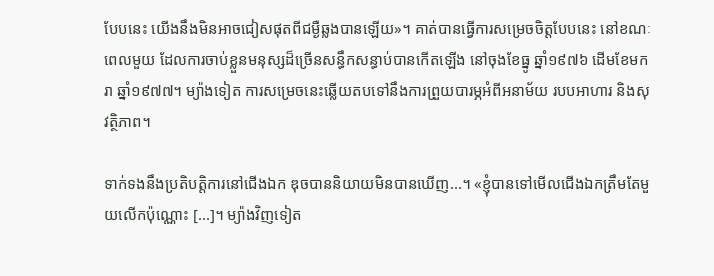បែបនេះ យើងនឹងមិនអាចជៀសផុតពីជម្ងឺឆ្លងបានឡើយ»។ គាត់បានធ្វើការសម្រេចចិត្តបែបនេះ នៅខណៈពេលមួយ ដែលការចាប់ខ្លួនមនុស្សដ៏ច្រើនសន្ធឹកសន្ធាប់បានកើតឡើង នៅចុងខែធ្នូ ឆ្នាំ១៩៧៦ ដើមខែមករា ឆ្នាំ១៩៧៧។ ម្យ៉ាងទៀត ការសម្រេចនេះឆ្លើយតបទៅនឹងការព្រួយបារម្ភអំពីអនាម័យ របបអាហារ និងសុវត្ថិភាព។

ទាក់ទងនឹងប្រតិបត្តិការនៅជើងឯក ឌុចបាននិយាយមិនបានឃើញ...។ «ខ្ញុំបានទៅមើលជើងឯកត្រឹមតែមួយលើកប៉ុណ្ណោះ [...]។ ម្យ៉ាងវិញទៀត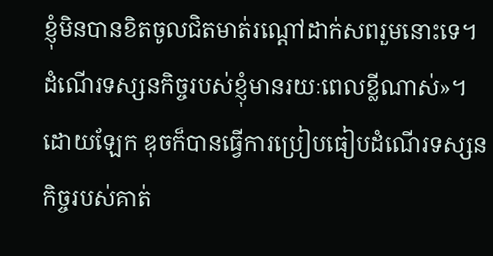ខ្ញុំមិនបានខិតចូលជិតមាត់រណ្តៅដាក់សពរួមនោះទេ។ ដំណើរទស្សនកិច្ចរបស់ខ្ញុំមានរយៈពេលខ្លីណាស់»។ ដោយឡែក ឌុចក៏បានធ្វើការប្រៀបធៀបដំណើរទស្សនកិច្ចរបស់គាត់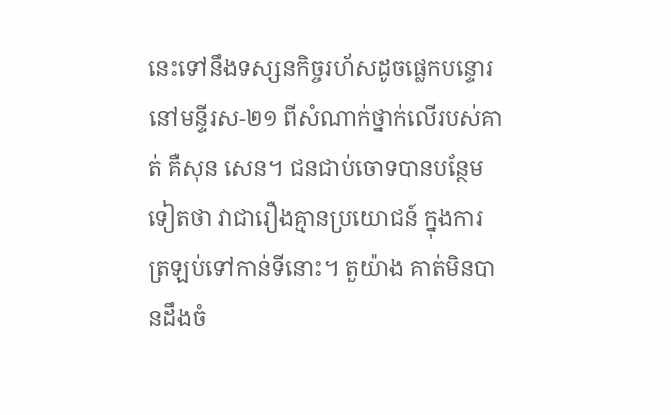នេះទៅនឹងទស្សនកិច្ចរហ័សដូចផ្លេកបន្ទោរនៅមន្ទីរស-២១ ពីសំណាក់ថ្នាក់លើរបស់គាត់ គឺសុន សេន។ ជនជាប់ចោទបានបន្ថែមទៀតថា វាជារឿងគ្មានប្រយោជន៍ ក្នុងការត្រឡប់ទៅកាន់ទីនោះ។ តួយ៉ាង គាត់មិនបានដឹងចំ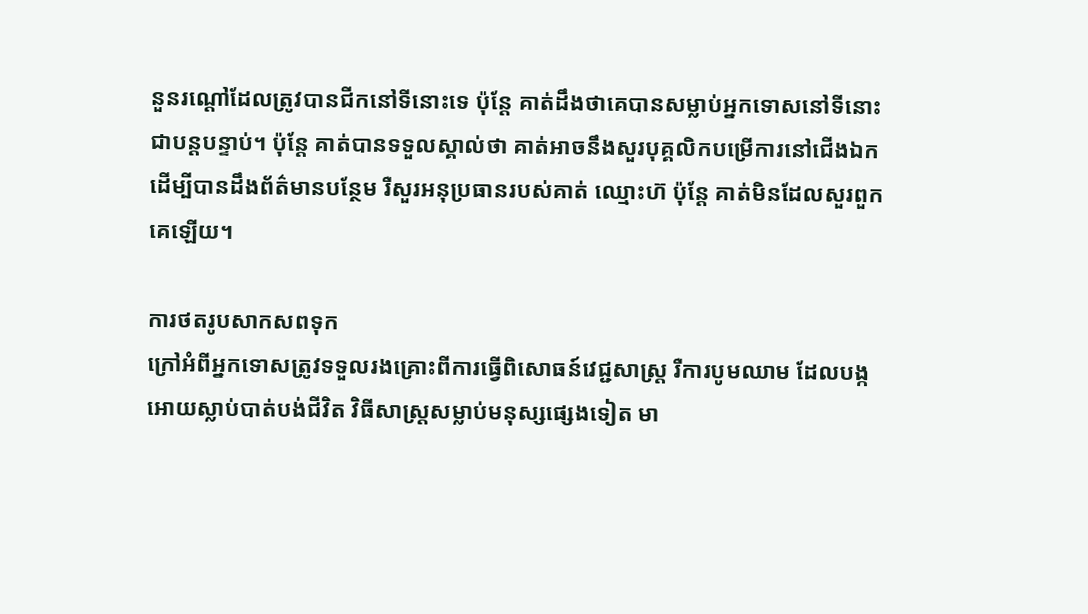នួនរណ្តៅដែលត្រូវបានជីកនៅទីនោះទេ ប៉ុន្តែ គាត់ដឹងថាគេបានសម្លាប់អ្នកទោសនៅទីនោះជាបន្តបន្ទាប់។ ប៉ុន្តែ គាត់បានទទួលស្គាល់ថា គាត់អាចនឹងសួរបុគ្គលិកបម្រើការនៅជើងឯក ដើម្បីបានដឹងព័ត៌មានបន្ថែម រឺសួរអនុប្រធានរបស់គាត់ ឈ្មោះហ៊ ប៉ុន្តែ គាត់មិនដែលសួរពួកគេឡើយ។

ការថតរូបសាកសពទុក
ក្រៅអំពីអ្នកទោសត្រូវទទួលរងគ្រោះពីការធ្វើពិសោធន៍វេជ្ជសាស្រ្ត រឺការបូមឈាម ដែលបង្កអោយស្លាប់បាត់បង់ជីវិត វិធីសាស្រ្តសម្លាប់មនុស្សផ្សេងទៀត មា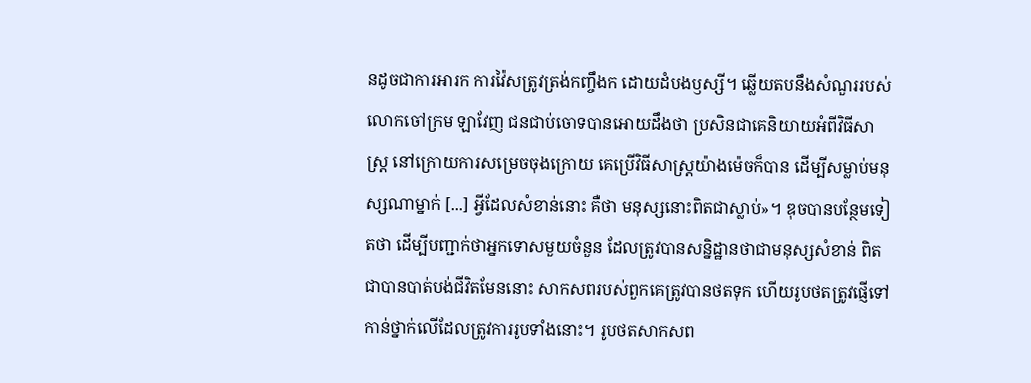នដូចជាការអារក ការវ៉ៃសត្រូវត្រង់កញ្ចឹងក ដោយដំបងឫស្សី។ ឆ្លើយតបនឹងសំណួររបស់លោកចៅក្រម ឡាវែញ ជនជាប់ចោទបានអោយដឹងថា ប្រសិនជាគេនិយាយអំពីវិធីសាស្រ្ត នៅក្រោយការសម្រេចចុងក្រោយ គេប្រើវិធីសាស្រ្តយ៉ាងម៉េចក៏បាន ដើម្បីសម្លាប់មនុស្សណាម្នាក់ [...] អ្វីដែលសំខាន់នោះ គឺថា មនុស្សនោះពិតជាស្លាប់»។ ឌុចបានបន្ថែមទៀតថា ដើម្បីបញ្ជាក់ថាអ្នកទោសមួយចំនួន ដែលត្រូវបានសន្និដ្ឋានថាជាមនុស្សសំខាន់ ពិតជាបានបាត់បង់ជីវិតមែននោះ សាកសពរបស់ពួកគេត្រូវបានថតទុក ហើយរូបថតត្រូវផ្ញើទៅកាន់ថ្នាក់លើដែលត្រូវការរូបទាំងនោះ។ រូបថតសាកសព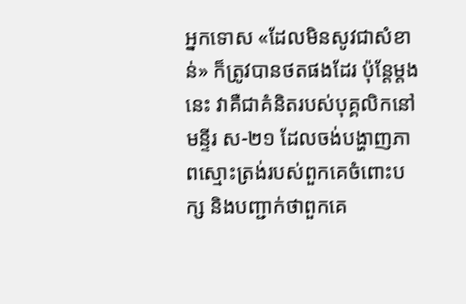អ្នកទោស «ដែលមិនសូវជាសំខាន់» ក៏ត្រូវបានថតផងដែរ ប៉ុន្តែម្តងនេះ វាគឺជាគំនិតរបស់បុគ្គលិកនៅមន្ទីរ ស-២១ ដែលចង់បង្ហាញភាពស្មោះត្រង់របស់ពួកគេចំពោះបក្ស និងបញ្ជាក់ថាពួកគេ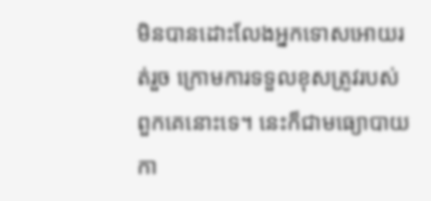មិនបានដោះលែងអ្នកទោសអោយរត់រួច ក្រោមការទទួលខុសត្រូវរបស់ពួកគេនោះទេ។ នេះក៏ជាមធ្យោបាយកា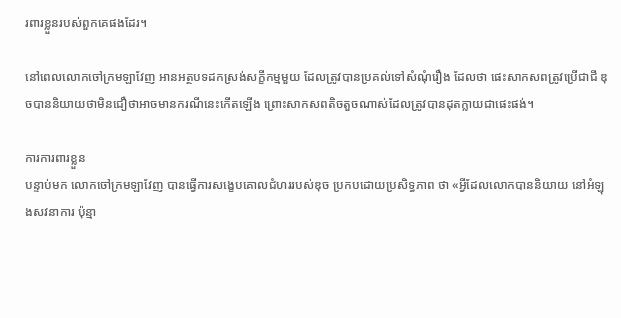រពារខ្លួនរបស់ពួកគេផងដែរ។

នៅពេលលោកចៅក្រមឡាវែញ អានអត្ថបទដកស្រង់សក្ខីកម្មមួយ ដែលត្រូវបានប្រគល់ទៅសំណុំរឿង ដែលថា ផេះសាកសពត្រូវប្រើជាជី ឌុចបាននិយាយថាមិនជឿថាអាចមានករណីនេះកើតឡើង ព្រោះសាកសពតិចតួចណាស់ដែលត្រូវបានដុតក្លាយជាផេះផង់។

ការការពារខ្លួន
បន្ទាប់មក លោកចៅក្រមឡាវែញ បានធ្វើការសង្ខេបគោលជំហររបស់ឌុច ប្រកបដោយប្រសិទ្ធភាព ថា «អ្វីដែលលោកបាននិយាយ នៅអំឡុងសវនាការ ប៉ុន្មា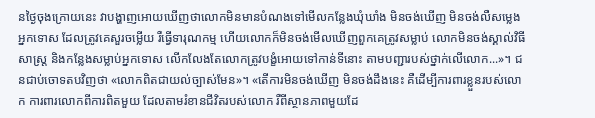នថ្ងៃចុងក្រោយនេះ វាបង្ហាញអោយឃើញថាលោកមិនមានបំណងទៅមើលកន្លែងឃុំឃាំង មិនចង់ឃើញ មិនចង់លឺសម្លេងអ្នកទោស ដែលត្រូវគេសួរចម្លើយ រឺធ្វើទារុណកម្ម ហើយលោកក៏មិនចង់មើលឃើញពួកគេត្រូវសម្លាប់ លោកមិនចង់ស្គាល់វិធីសាស្រ្ត និងកន្លែងសម្លាប់អ្នកទោស លើកលែងតែលោកត្រូវបង្ខំអោយទៅកាន់ទីនោះ តាមបញ្ជារបស់ថ្នាក់លើលោក...»។ ជនជាប់ចោទតបវិញថា «លោកពិតជាយល់ច្បាស់មែន»។ «តើការមិនចង់ឃើញ មិនចង់ដឹងនេះ គឺដើម្បីការពារខ្លួនរបស់លោក ការពារលោកពីការពិតមួយ ដែលតាមរំខានជីវិតរបស់លោក រឺពីស្ថានភាពមួយដែ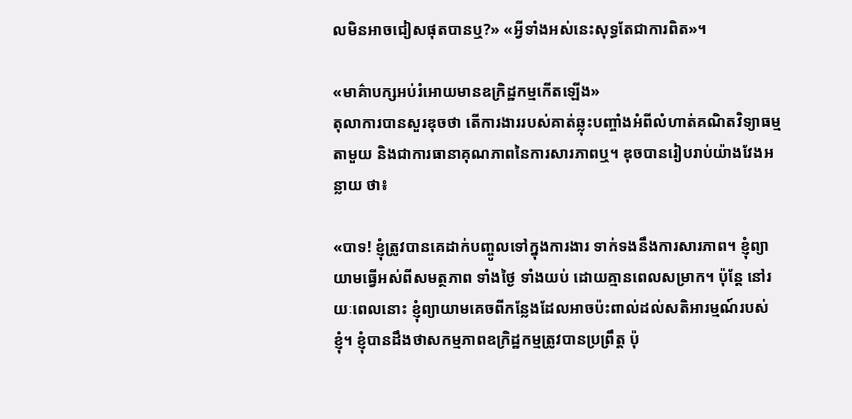លមិនអាចជៀសផុតបានឬ?» «អ្វីទាំងអស់នេះសុទ្ធតែជាការពិត»។

«មាគ៌ាបក្សអប់រំអោយមានឧក្រិដ្ឋកម្មកើតឡើង»
តុលាការបានសួរឌុចថា តើការងាររបស់គាត់ឆ្លុះបញ្ចាំងអំពីលំហាត់គណិតវិទ្យាធម្មតាមួយ និងជាការធានាគុណភាពនៃការសារភាពឬ។ ឌុចបានរៀបរាប់យ៉ាងវែងអន្លាយ ថា៖

«បាទ! ខ្ញុំត្រូវបានគេដាក់បញ្ចូលទៅក្នុងការងារ ទាក់ទងនឹងការសារភាព។ ខ្ញុំព្យាយាមធ្វើអស់ពីសមត្ថភាព ទាំងថ្ងៃ ទាំងយប់ ដោយគ្មានពេលសម្រាក។ ប៉ុន្តែ នៅរយៈពេលនោះ ខ្ញុំព្យាយាមគេចពីកន្លែងដែលអាចប៉ះពាល់ដល់សតិអារម្មណ៍របស់ខ្ញុំ។ ខ្ញុំបានដឹងថាសកម្មភាពឧក្រិដ្ឋកម្មត្រូវបានប្រព្រឹត្ត ប៉ុ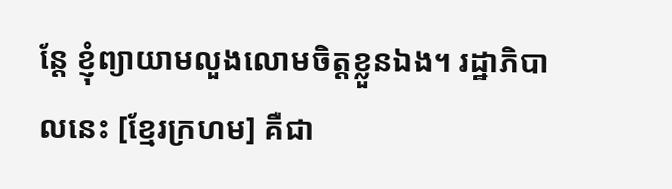ន្តែ ខ្ញុំព្យាយាមលួងលោមចិត្តខ្លួនឯង។ រដ្ឋាភិបាលនេះ [ខ្មែរក្រហម] គឺជា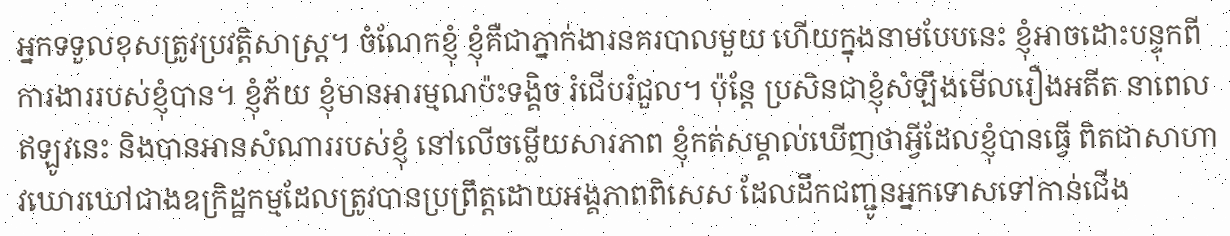អ្នកទទួលខុសត្រូវប្រវត្តិសាស្រ្ត។ ចំណែកខ្ញុំ ខ្ញុំគឺជាភ្នាក់ងារនគរបាលមួយ ហើយក្នុងនាមបែបនេះ ខ្ញុំអាចដោះបន្ទុកពីការងាររបស់ខ្ញុំបាន។ ខ្ញុំភ័យ ខ្ញុំមានអារម្មណប៉ះទង្គិច រំជើបរំជួល។ ប៉ុន្តែ ប្រសិនជាខ្ញុំសំឡឹងមើលរឿងអតីត នាពេលឥឡូវនេះ និងបានអានសំណាររបស់ខ្ញុំ នៅលើចម្លើយសារភាព ខ្ញុំកត់សម្គាល់ឃើញថាអ្វីដែលខ្ញុំបានធ្វើ ពិតជាសាហាវឃោរឃៅជាងឧក្រិដ្ឋកម្មដែលត្រូវបានប្រព្រឹត្តដោយអង្គភាពពិសេស ដែលដឹកជញ្ជូនអ្នកទោសទៅកាន់ជើង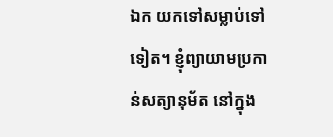ឯក យកទៅសម្លាប់ទៅទៀត។ ខ្ញុំព្យាយាមប្រកាន់សត្យានុម័ត នៅក្នុង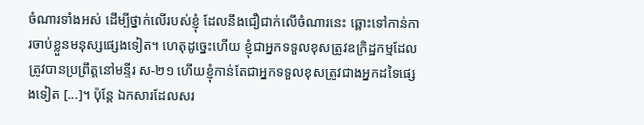ចំណារទាំងអស់ ដើម្បីថ្នាក់លើរបស់ខ្ញុំ ដែលនឹងជឿជាក់លើចំណារនេះ ឆ្ពោះទៅកាន់ការចាប់ខ្លួនមនុស្សផ្សេងទៀត។ ហេតុដូច្នេះហើយ ខ្ញុំជាអ្នកទទួលខុសត្រូវឧក្រិដ្ឋកម្មដែលត្រូវបានប្រព្រឹត្តនៅមន្ទីរ ស-២១ ហើយខ្ញុំកាន់តែជាអ្នកទទួលខុសត្រូវជាងអ្នកដទៃផ្សេងទៀត [...]។ ប៉ុន្តែ ឯកសារដែលសរ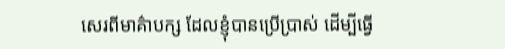សេរពីមាគ៌ាបក្ស ដែលខ្ញុំបានប្រើប្រាស់ ដើម្បីធ្វើ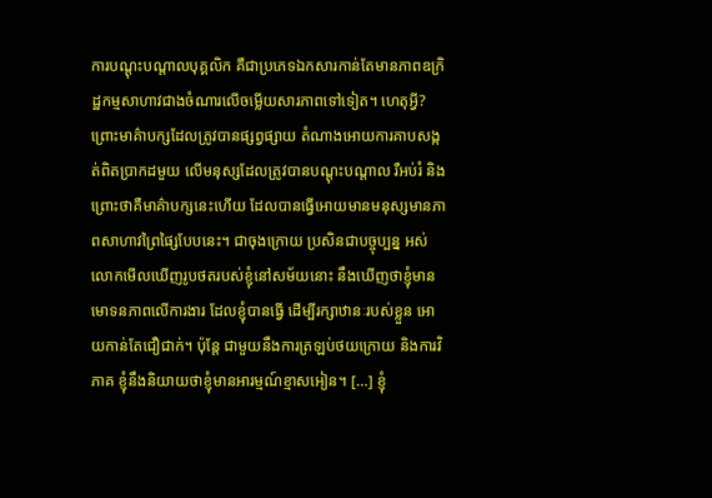ការបណ្តុះបណ្តាលបុគ្គលិក គឺជាប្រភេទឯកសារកាន់តែមានភាពឧក្រិដ្ឋកម្មសាហាវជាងចំណារលើចម្លើយសារភាពទៅទៀត។ ហេតុអ្វី? ព្រោះមាគ៌ាបក្សដែលត្រូវបានផ្សព្វផ្សាយ តំណាងអោយការគាបសង្កត់ពិតប្រាកដមួយ លើមនុស្សដែលត្រូវបានបណ្តុះបណ្តាល រឺអប់រំ និងព្រោះថាគឺមាគ៌ាបក្សនេះហើយ ដែលបានធ្វើអោយមានមនុស្សមានភាពសាហាវព្រៃផ្សៃបែបនេះ។ ជាចុងក្រោយ ប្រសិនជាបច្ចុប្បន្ន អស់លោកមើលឃើញរូបថតរបស់ខ្ញុំនៅសម័យនោះ នឹងឃើញថាខ្ញុំមានមោទនភាពលើការងារ ដែលខ្ញុំបានធ្វើ ដើម្បីរក្សាឋានៈរបស់ខ្លួន អោយកាន់តែជឿជាក់។ ប៉ុន្តែ ជាមួយនឹងការត្រឡប់ថយក្រោយ និងការវិភាគ ខ្ញុំនឹងនិយាយថាខ្ញុំមានអារម្មណ៍ខ្មាសអៀន។ [...] ខ្ញុំ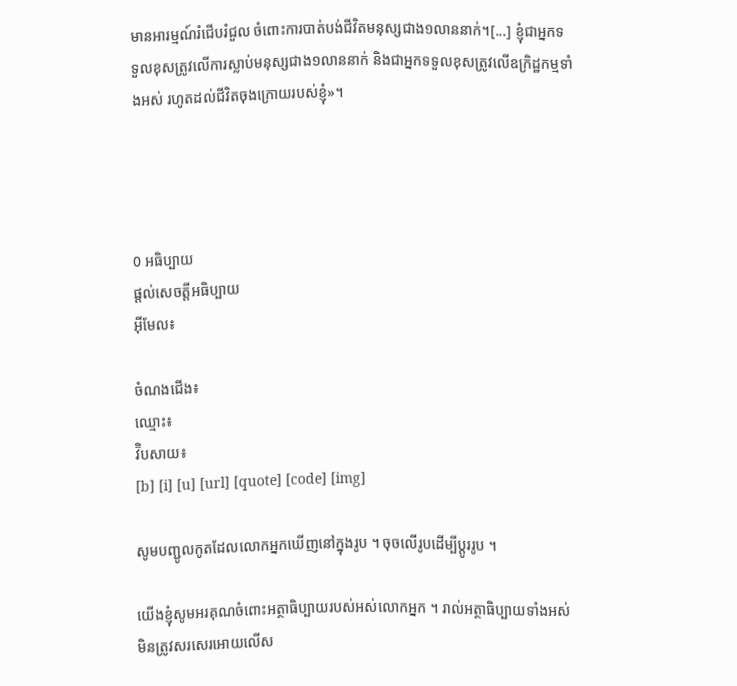មានអារម្មណ៍រំជើបរំជួល ចំពោះការបាត់បង់ជីវិតមនុស្សជាង១លាននាក់។[...] ខ្ញុំជាអ្នកទទួលខុសត្រូវលើការស្លាប់មនុស្សជាង១លាននាក់ និងជាអ្នកទទួលខុសត្រូវលើឧក្រិដ្ឋកម្មទាំងអស់ រហូតដល់ជីវិតចុងក្រោយរបស់ខ្ញុំ»។




0 អធិប្បាយ
ផ្តល់សេចត្តីអធិប្បាយ
អ៊ីមែល៖

ចំណងជើង៖
ឈ្មោះ៖
វ៊ិបសាយ៖
[b] [i] [u] [url] [quote] [code] [img]

សូមបញ្ជូលកូតដែលលោកអ្នកឃើញនៅក្នុងរូប ។ ចុចលើរូបដើម្បីប្តូររូប ។

យើងខ្ញុំសូមអរគុណចំពោះអត្ថាធិប្បាយរបស់អស់លោកអ្នក ។ រាល់អត្ថាធិប្បាយទាំងអស់មិនត្រូវសរសេរអោយលើស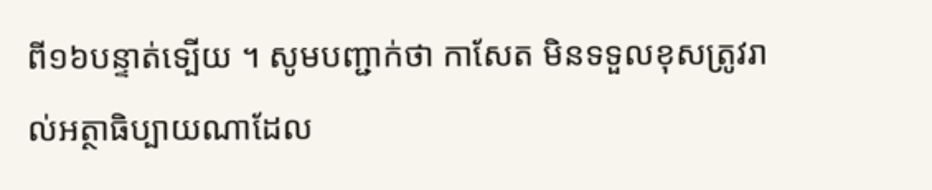ពី១៦បន្ទាត់ទ្បើយ ។ សូមបញ្ជាក់ថា កាសែត មិនទទួលខុសត្រូវរាល់អត្ថាធិប្បាយណាដែល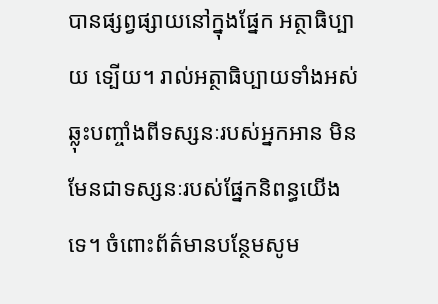បានផ្សព្វផ្សាយនៅក្នុងផ្នែក អត្ថាធិប្បាយ ទ្បើយ។ រាល់អត្ថាធិប្បាយទាំងអស់ឆ្លុះបញ្ចាំងពីទស្សនៈរបស់អ្នកអាន មិនមែនជាទស្សនៈរបស់ផ្នែកនិពន្ធយើងទេ។ ចំពោះព័ត៌មានបន្ថែមសូម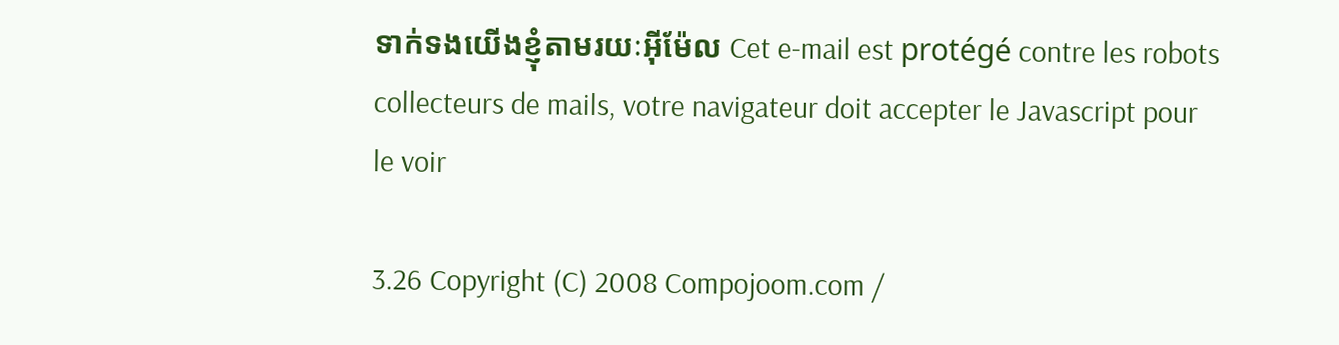ទាក់ទងយើងខ្ញុំតាមរយៈអ៊ីម៉ែល Cet e-mail est protégé contre les robots collecteurs de mails, votre navigateur doit accepter le Javascript pour le voir

3.26 Copyright (C) 2008 Compojoom.com /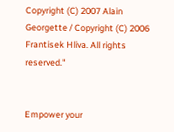Copyright (C) 2007 Alain Georgette / Copyright (C) 2006 Frantisek Hliva. All rights reserved."


Empower your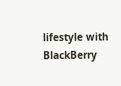lifestyle with BlackBerry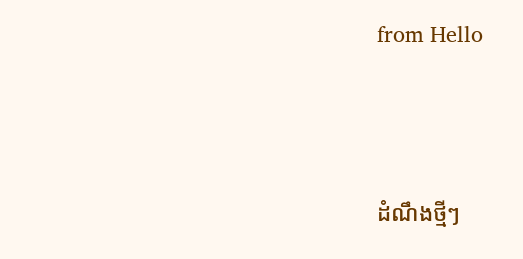from Hello




ដំណឹងថ្មីៗ